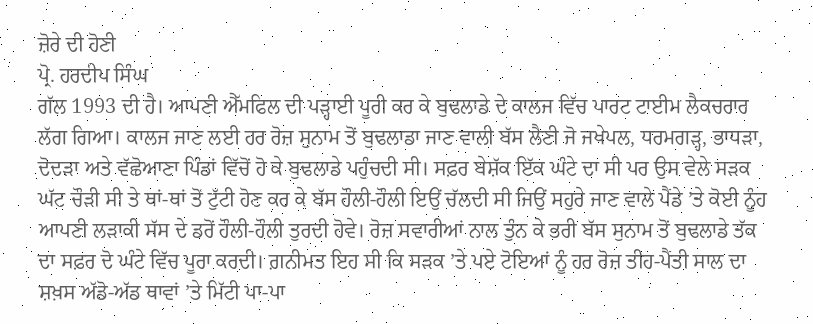ਜ਼ੋਰੇ ਦੀ ਹੋਣੀ
ਪ੍ਰੋ. ਹਰਦੀਪ ਸਿੰਘ
ਗੱਲ 1993 ਦੀ ਹੈ। ਆਪਣੀ ਐੱਮਫਿਲ ਦੀ ਪੜ੍ਹਾਈ ਪੂਰੀ ਕਰ ਕੇ ਬੁਢਲਾਡੇ ਦੇ ਕਾਲਜ ਵਿੱਚ ਪਾਰਟ ਟਾਈਮ ਲੈਕਚਰਾਰ ਲੱਗ ਗਿਆ। ਕਾਲਜ ਜਾਣ ਲਈ ਹਰ ਰੋਜ਼ ਸੁਨਾਮ ਤੋਂ ਬੁਢਲਾਡਾ ਜਾਣ ਵਾਲੀ ਬੱਸ ਲੈਣੀ ਜੋ ਜਖੇਪਲ, ਧਰਮਗੜ੍ਹ, ਭਾਧੜਾ, ਦੋਦੜਾ ਅਤੇ ਵੱਛੋਆਣਾ ਪਿੰਡਾਂ ਵਿੱਚੋਂ ਹੋ ਕੇ ਬੁਢਲਾਡੇ ਪਹੁੰਚਦੀ ਸੀ। ਸਫ਼ਰ ਬੇਸ਼ੱਕ ਇੱਕ ਘੰਟੇ ਦਾ ਸੀ ਪਰ ਉਸ ਵੇਲੇ ਸੜਕ ਘੱਟ ਚੌੜੀ ਸੀ ਤੇ ਥਾਂ-ਥਾਂ ਤੋਂ ਟੁੱਟੀ ਹੋਣ ਕਰ ਕੇ ਬੱਸ ਹੌਲੀ-ਹੌਲੀ ਇਉਂ ਚੱਲਦੀ ਸੀ ਜਿਉਂ ਸਹੁਰੇ ਜਾਣ ਵਾਲੇ ਪੈਂਡੇ ’ਤੇ ਕੋਈ ਨੂੰਹ ਆਪਣੀ ਲੜਾਕੀ ਸੱਸ ਦੇ ਡਰੋਂ ਹੌਲੀ-ਹੌਲੀ ਤੁਰਦੀ ਹੋਵੇ। ਰੋਜ਼ ਸਵਾਰੀਆਂ ਨਾਲ ਤੁੰਨ ਕੇ ਭਰੀ ਬੱਸ ਸੁਨਾਮ ਤੋਂ ਬੁਢਲਾਡੇ ਤੱਕ ਦਾ ਸਫ਼ਰ ਦੋ ਘੰਟੇ ਵਿੱਚ ਪੂਰਾ ਕਰਦੀ। ਗ਼ਨੀਮਤ ਇਹ ਸੀ ਕਿ ਸੜਕ ’ਤੇ ਪਏ ਟੋਇਆਂ ਨੂੰ ਹਰ ਰੋਜ਼ ਤੀਹ-ਪੈਂਤੀ ਸਾਲ ਦਾ ਸ਼ਖ਼ਸ ਅੱਡੋ-ਅੱਡ ਥਾਵਾਂ ’ਤੇ ਮਿੱਟੀ ਪਾ-ਪਾ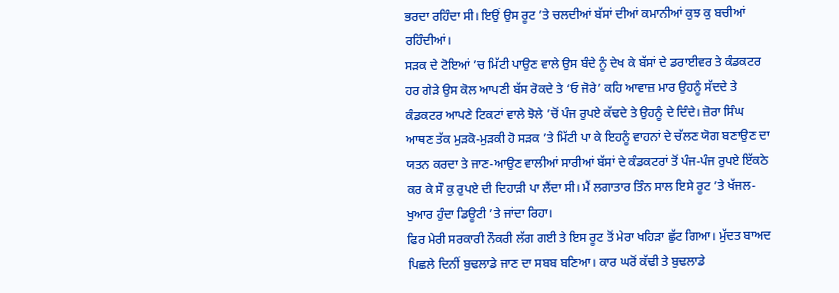ਭਰਦਾ ਰਹਿੰਦਾ ਸੀ। ਇਉਂ ਉਸ ਰੂਟ ’ਤੇ ਚਲਦੀਆਂ ਬੱਸਾਂ ਦੀਆਂ ਕਮਾਨੀਆਂ ਕੁਝ ਕੁ ਬਚੀਆਂ ਰਹਿੰਦੀਆਂ।
ਸੜਕ ਦੇ ਟੋਇਆਂ ’ਚ ਮਿੱਟੀ ਪਾਉਣ ਵਾਲੇ ਉਸ ਬੰਦੇ ਨੂੰ ਦੇਖ ਕੇ ਬੱਸਾਂ ਦੇ ਡਰਾਈਵਰ ਤੇ ਕੰਡਕਟਰ ਹਰ ਗੇੜੇ ਉਸ ਕੋਲ ਆਪਣੀ ਬੱਸ ਰੋਕਦੇ ਤੇ ‘ਓ ਜੋਰੇ’ ਕਹਿ ਆਵਾਜ਼ ਮਾਰ ਉਹਨੂੰ ਸੱਦਦੇ ਤੇ ਕੰਡਕਟਰ ਆਪਣੇ ਟਿਕਟਾਂ ਵਾਲੇ ਝੋਲੇ ’ਚੋਂ ਪੰਜ ਰੁਪਏ ਕੱਢਦੇ ਤੇ ਉਹਨੂੰ ਦੇ ਦਿੰਦੇ। ਜ਼ੋਰਾ ਸਿੰਘ ਆਥਣ ਤੱਕ ਮੁੜਕੋ-ਮੁੜਕੀ ਹੋ ਸੜਕ ’ਤੇ ਮਿੱਟੀ ਪਾ ਕੇ ਇਹਨੂੰ ਵਾਹਨਾਂ ਦੇ ਚੱਲਣ ਯੋਗ ਬਣਾਉਣ ਦਾ ਯਤਨ ਕਰਦਾ ਤੇ ਜਾਣ-ਆਉਣ ਵਾਲੀਆਂ ਸਾਰੀਆਂ ਬੱਸਾਂ ਦੇ ਕੰਡਕਟਰਾਂ ਤੋਂ ਪੰਜ-ਪੰਜ ਰੁਪਏ ਇੱਕਠੇ ਕਰ ਕੇ ਸੌ ਕੁ ਰੁਪਏ ਦੀ ਦਿਹਾੜੀ ਪਾ ਲੈਂਦਾ ਸੀ। ਮੈਂ ਲਗਾਤਾਰ ਤਿੰਨ ਸਾਲ ਇਸੇ ਰੂਟ ’ਤੇ ਖੱਜਲ-ਖੁਆਰ ਹੁੰਦਾ ਡਿਊਟੀ ’ਤੇ ਜਾਂਦਾ ਰਿਹਾ।
ਫਿਰ ਮੇਰੀ ਸਰਕਾਰੀ ਨੌਕਰੀ ਲੱਗ ਗਈ ਤੇ ਇਸ ਰੂਟ ਤੋਂ ਮੇਰਾ ਖਹਿੜਾ ਛੁੱਟ ਗਿਆ। ਮੁੱਦਤ ਬਾਅਦ ਪਿਛਲੇ ਦਿਨੀਂ ਬੁਢਲਾਡੇ ਜਾਣ ਦਾ ਸਬਬ ਬਣਿਆ। ਕਾਰ ਘਰੋਂ ਕੱਢੀ ਤੇ ਬੁਢਲਾਡੇ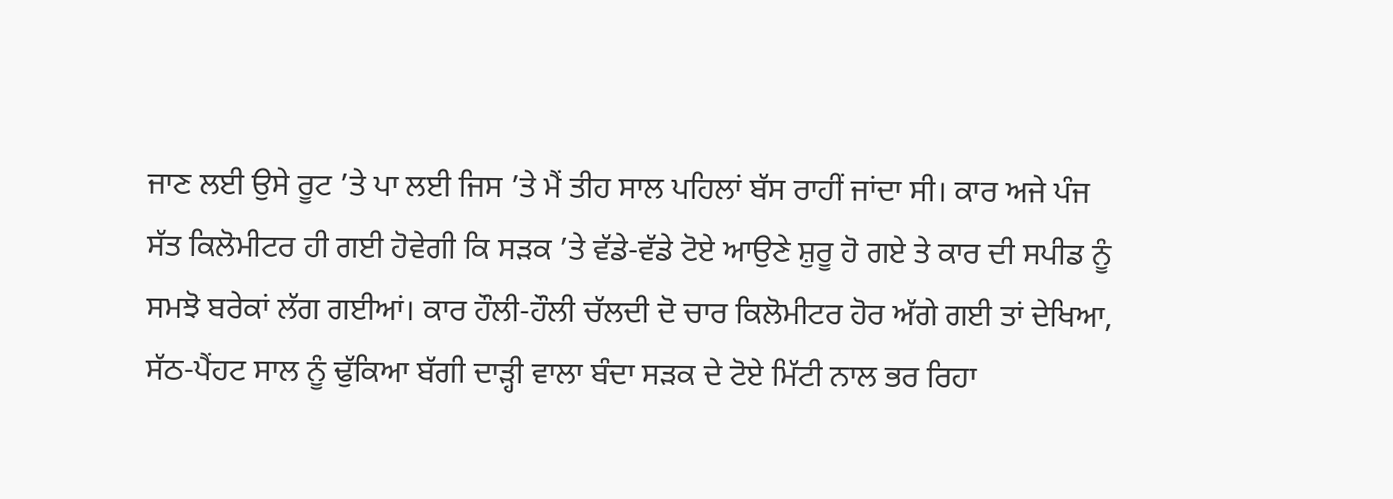ਜਾਣ ਲਈ ਉਸੇ ਰੂਟ ’ਤੇ ਪਾ ਲਈ ਜਿਸ ’ਤੇ ਮੈਂ ਤੀਹ ਸਾਲ ਪਹਿਲਾਂ ਬੱਸ ਰਾਹੀਂ ਜਾਂਦਾ ਸੀ। ਕਾਰ ਅਜੇ ਪੰਜ ਸੱਤ ਕਿਲੋਮੀਟਰ ਹੀ ਗਈ ਹੋਵੇਗੀ ਕਿ ਸੜਕ ’ਤੇ ਵੱਡੇ-ਵੱਡੇ ਟੋਏ ਆਉਣੇ ਸ਼ੁਰੂ ਹੋ ਗਏ ਤੇ ਕਾਰ ਦੀ ਸਪੀਡ ਨੂੰ ਸਮਝੋ ਬਰੇਕਾਂ ਲੱਗ ਗਈਆਂ। ਕਾਰ ਹੌਲੀ-ਹੌਲੀ ਚੱਲਦੀ ਦੋ ਚਾਰ ਕਿਲੋਮੀਟਰ ਹੋਰ ਅੱਗੇ ਗਈ ਤਾਂ ਦੇਖਿਆ, ਸੱਠ-ਪੈਂਹਟ ਸਾਲ ਨੂੰ ਢੁੱਕਿਆ ਬੱਗੀ ਦਾੜ੍ਹੀ ਵਾਲਾ ਬੰਦਾ ਸੜਕ ਦੇ ਟੋਏ ਮਿੱਟੀ ਨਾਲ ਭਰ ਰਿਹਾ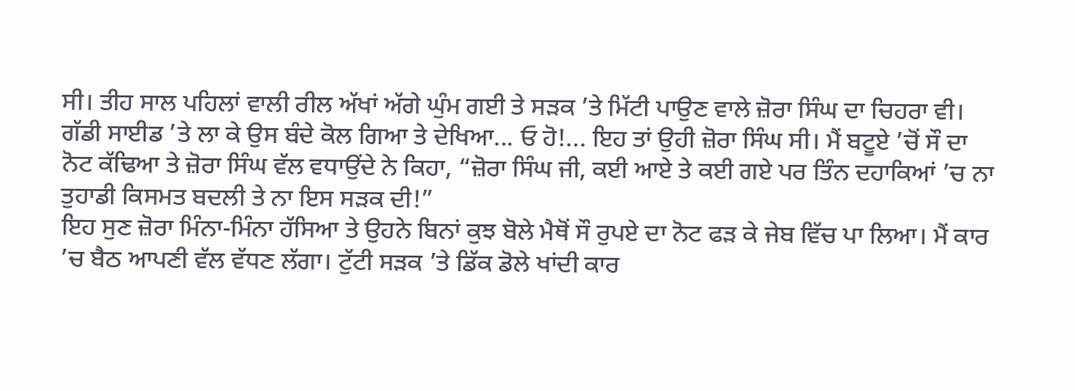ਸੀ। ਤੀਹ ਸਾਲ ਪਹਿਲਾਂ ਵਾਲੀ ਰੀਲ ਅੱਖਾਂ ਅੱਗੇ ਘੁੰਮ ਗਈ ਤੇ ਸੜਕ ’ਤੇ ਮਿੱਟੀ ਪਾਉਣ ਵਾਲੇ ਜ਼ੋਰਾ ਸਿੰਘ ਦਾ ਚਿਹਰਾ ਵੀ।
ਗੱਡੀ ਸਾਈਡ ’ਤੇ ਲਾ ਕੇ ਉਸ ਬੰਦੇ ਕੋਲ ਗਿਆ ਤੇ ਦੇਖਿਆ... ਓ ਹੋ!... ਇਹ ਤਾਂ ਉਹੀ ਜ਼ੋਰਾ ਸਿੰਘ ਸੀ। ਮੈਂ ਬਟੂਏ ’ਚੋਂ ਸੌ ਦਾ ਨੋਟ ਕੱਢਿਆ ਤੇ ਜ਼ੋਰਾ ਸਿੰਘ ਵੱਲ ਵਧਾਉਂਦੇ ਨੇ ਕਿਹਾ, “ਜ਼ੋਰਾ ਸਿੰਘ ਜੀ, ਕਈ ਆਏ ਤੇ ਕਈ ਗਏ ਪਰ ਤਿੰਨ ਦਹਾਕਿਆਂ ’ਚ ਨਾ ਤੁਹਾਡੀ ਕਿਸਮਤ ਬਦਲੀ ਤੇ ਨਾ ਇਸ ਸੜਕ ਦੀ!”
ਇਹ ਸੁਣ ਜ਼ੋਰਾ ਮਿੰਨਾ-ਮਿੰਨਾ ਹੱਸਿਆ ਤੇ ਉਹਨੇ ਬਿਨਾਂ ਕੁਝ ਬੋਲੇ ਮੈਥੋਂ ਸੌ ਰੁਪਏ ਦਾ ਨੋਟ ਫੜ ਕੇ ਜੇਬ ਵਿੱਚ ਪਾ ਲਿਆ। ਮੈਂ ਕਾਰ ’ਚ ਬੈਠ ਆਪਣੀ ਵੱਲ ਵੱਧਣ ਲੱਗਾ। ਟੁੱਟੀ ਸੜਕ ’ਤੇ ਡਿੱਕ ਡੋਲੇ ਖਾਂਦੀ ਕਾਰ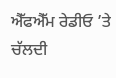ਐੱਫਐੱਮ ਰੇਡੀਓ ’ਤੇ ਚੱਲਦੀ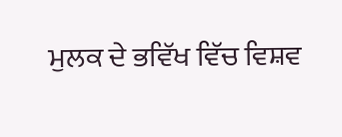ਮੁਲਕ ਦੇ ਭਵਿੱਖ ਵਿੱਚ ਵਿਸ਼ਵ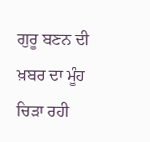ਗੁਰੂ ਬਣਨ ਦੀ ਖ਼ਬਰ ਦਾ ਮੂੰਹ ਚਿੜਾ ਰਹੀ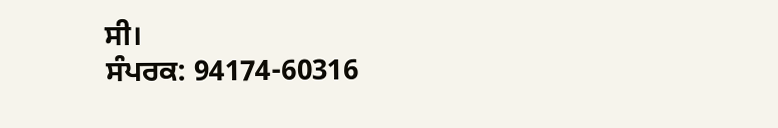ਸੀ।
ਸੰਪਰਕ: 94174-60316